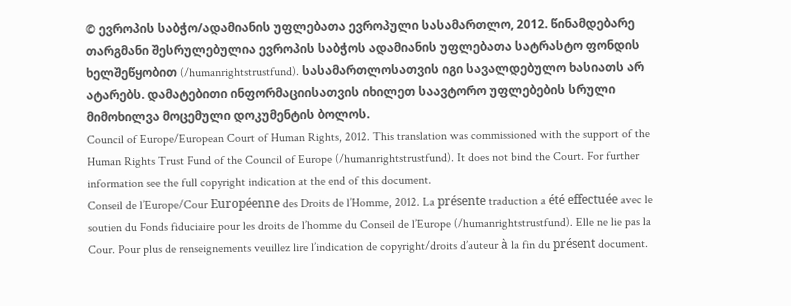© ევროპის საბჭო/ადამიანის უფლებათა ევროპული სასამართლო, 2012. წინამდებარე თარგმანი შესრულებულია ევროპის საბჭოს ადამიანის უფლებათა სატრასტო ფონდის ხელშეწყობით (/humanrightstrustfund). სასამართლოსათვის იგი სავალდებულო ხასიათს არ ატარებს. დამატებითი ინფორმაციისათვის იხილეთ საავტორო უფლებების სრული მიმოხილვა მოცემული დოკუმენტის ბოლოს.
Council of Europe/European Court of Human Rights, 2012. This translation was commissioned with the support of the Human Rights Trust Fund of the Council of Europe (/humanrightstrustfund). It does not bind the Court. For further information see the full copyright indication at the end of this document.
Conseil de l’Europe/Cour Européenne des Droits de l’Homme, 2012. La présente traduction a été effectuée avec le soutien du Fonds fiduciaire pour les droits de l’homme du Conseil de l’Europe (/humanrightstrustfund). Elle ne lie pas la Cour. Pour plus de renseignements veuillez lire l’indication de copyright/droits d’auteur à la fin du présent document.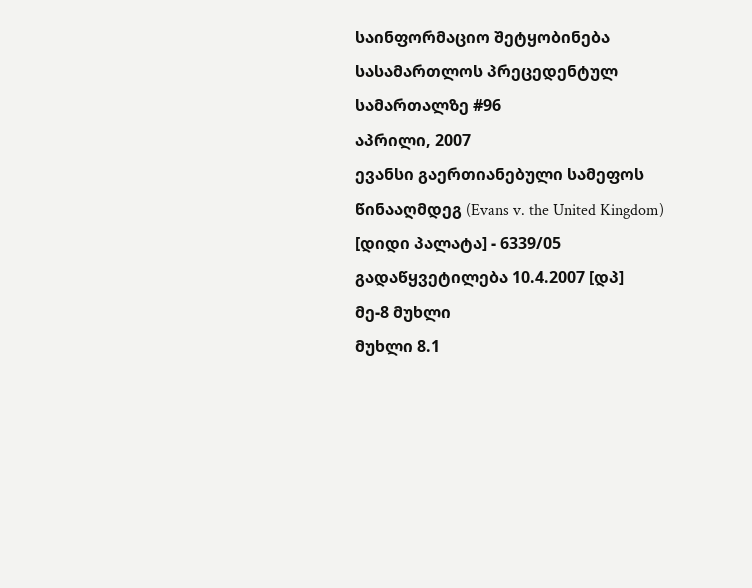საინფორმაციო შეტყობინება სასამართლოს პრეცედენტულ სამართალზე #96
აპრილი, 2007
ევანსი გაერთიანებული სამეფოს წინააღმდეგ (Evans v. the United Kingdom) [დიდი პალატა] - 6339/05
გადაწყვეტილება 10.4.2007 [დპ]
მე-8 მუხლი
მუხლი 8.1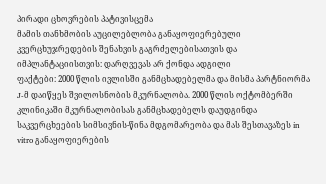პირადი ცხოვრების პატივისცემა
მამის თანხმობის აუცილებლობა განაყოფიერებული კვერცხუჯრედების შენახვის გაგრძელებისათვის და იმპლანტაციისთვის: დარღვევას არ ქონდა ადგილი
ფაქტები: 2000 წლის ივლისში განმცხადებელმა და მისმა პარტნიორმა J-მ დაიწყეს შვილოსნობის მკურნალობა. 2000 წლის ოქტომბერში კლინიკაში მკურნალობისას განმცხადებელს დაუდგინდა საკვერცხეების სიმსივნის-წინა მდგომარეობა და მას შესთავაზეს in vitro განაყოფიერების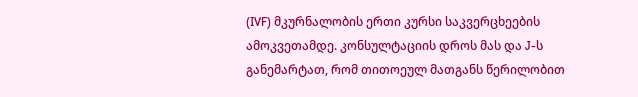(IVF) მკურნალობის ერთი კურსი საკვერცხეების ამოკვეთამდე. კონსულტაციის დროს მას და J-ს განემარტათ, რომ თითოეულ მათგანს წერილობით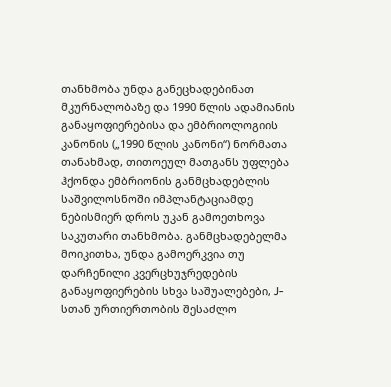თანხმობა უნდა განეცხადებინათ მკურნალობაზე და 1990 წლის ადამიანის განაყოფიერებისა და ემბრიოლოგიის კანონის („1990 წლის კანონი“) ნორმათა თანახმად, თითოეულ მათგანს უფლება ჰქონდა ემბრიონის განმცხადებლის საშვილოსნოში იმპლანტაციამდე ნებისმიერ დროს უკან გამოეთხოვა საკუთარი თანხმობა. განმცხადებელმა მოიკითხა, უნდა გამოერკვია თუ დარჩენილი კვერცხუჯრედების განაყოფიერების სხვა საშუალებები, J-სთან ურთიერთობის შესაძლო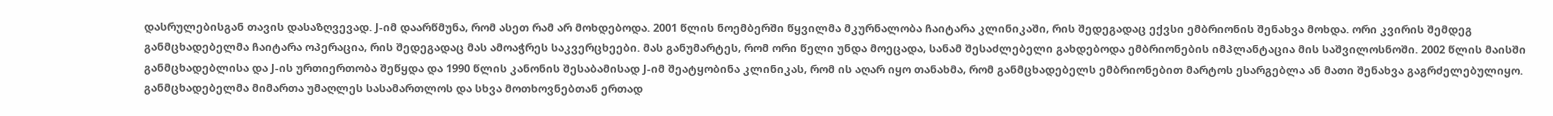დასრულებისგან თავის დასაზღვევად. J-იმ დაარწმუნა, რომ ასეთ რამ არ მოხდებოდა. 2001 წლის ნოემბერში წყვილმა მკურნალობა ჩაიტარა კლინიკაში, რის შედეგადაც ექვსი ემბრიონის შენახვა მოხდა. ორი კვირის შემდეგ განმცხადებელმა ჩაიტარა ოპერაცია, რის შედეგადაც მას ამოაჭრეს საკვერცხეები. მას განუმარტეს, რომ ორი წელი უნდა მოეცადა, სანამ შესაძლებელი გახდებოდა ემბრიონების იმპლანტაცია მის საშვილოსნოში. 2002 წლის მაისში განმცხადებლისა და J-ის ურთიერთობა შეწყდა და 1990 წლის კანონის შესაბამისად J-იმ შეატყობინა კლინიკას, რომ ის აღარ იყო თანახმა, რომ განმცხადებელს ემბრიონებით მარტოს ესარგებლა ან მათი შენახვა გაგრძელებულიყო. განმცხადებელმა მიმართა უმაღლეს სასამართლოს და სხვა მოთხოვნებთან ერთად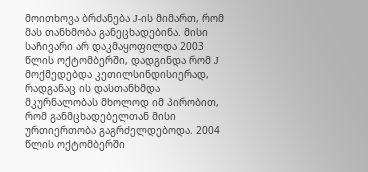მოითხოვა ბრძანება J-ის მიმართ, რომ მას თანხმობა განეცხადებინა. მისი საჩივარი არ დაკმაყოფილდა 2003 წლის ოქტომბერში, დადგინდა რომ J მოქმედებდა კეთილსინდისიერად, რადგანაც ის დასთანხმდა მკურნალობას მხოლოდ იმ პირობით, რომ განმცხადებელთან მისი ურთიერთობა გაგრძელდებოდა. 2004 წლის ოქტომბერში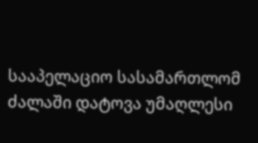სააპელაციო სასამართლომ ძალაში დატოვა უმაღლესი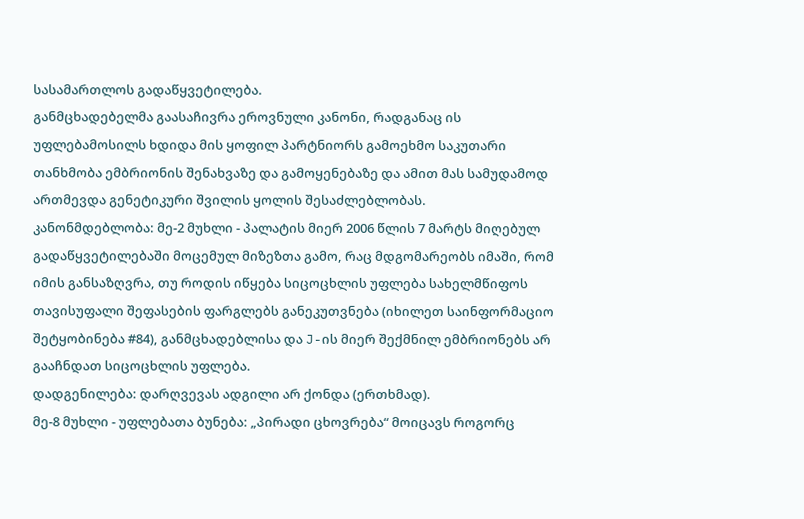სასამართლოს გადაწყვეტილება.
განმცხადებელმა გაასაჩივრა ეროვნული კანონი, რადგანაც ის უფლებამოსილს ხდიდა მის ყოფილ პარტნიორს გამოეხმო საკუთარი თანხმობა ემბრიონის შენახვაზე და გამოყენებაზე და ამით მას სამუდამოდ ართმევდა გენეტიკური შვილის ყოლის შესაძლებლობას.
კანონმდებლობა: მე-2 მუხლი - პალატის მიერ 2006 წლის 7 მარტს მიღებულ გადაწყვეტილებაში მოცემულ მიზეზთა გამო, რაც მდგომარეობს იმაში, რომ იმის განსაზღვრა, თუ როდის იწყება სიცოცხლის უფლება სახელმწიფოს თავისუფალი შეფასების ფარგლებს განეკუთვნება (იხილეთ საინფორმაციო შეტყობინება #84), განმცხადებლისა და J-ის მიერ შექმნილ ემბრიონებს არ გააჩნდათ სიცოცხლის უფლება.
დადგენილება: დარღვევას ადგილი არ ქონდა (ერთხმად).
მე-8 მუხლი - უფლებათა ბუნება: „პირადი ცხოვრება“ მოიცავს როგორც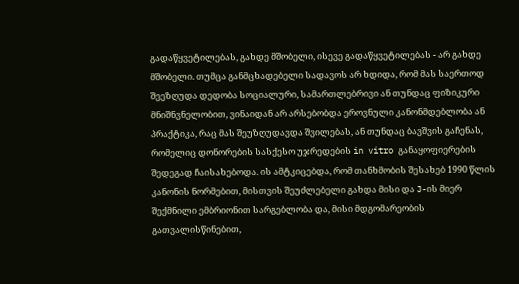გადაწყვეტილებას, გახდე მშობელი, ისევე გადაწყვეტილებას - არ გახდე მშობელი. თუმცა განმცხადებელი სადავოს არ ხდიდა, რომ მას საერთოდ შეეზღუდა დედობა სოციალური, სამართლებრივი ან თუნდაც ფიზიკური მნიშნვნელობით, ვინაიდან არ არსებობდა ეროვნული კანონმდებლობა ან პრაქტიკა, რაც მას შეუზღუდავდა შვილებას, ან თუნდაც ბავშვის გაჩენას, რომელიც დონორების სასქესო უჯრედების in vitro განაყოფიერების შედეგად ჩაისახებოდა. ის ამტკიცებდა, რომ თანხმობის შესახებ 1990 წლის კანონის ნორმებით, მისთვის შეუძლებელი გახდა მისი და J-ის მიერ შექმნილი ემბრიონით სარგებლობა და, მისი მდგომარეობის გათვალისწინებით,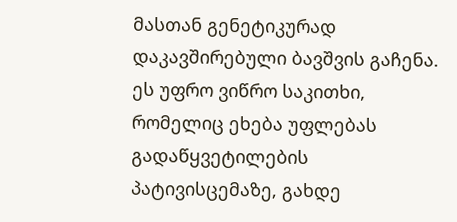მასთან გენეტიკურად დაკავშირებული ბავშვის გაჩენა. ეს უფრო ვიწრო საკითხი, რომელიც ეხება უფლებას გადაწყვეტილების პატივისცემაზე, გახდე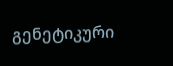გენეტიკური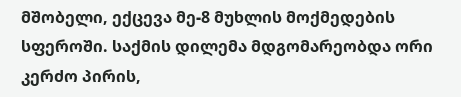მშობელი, ექცევა მე-8 მუხლის მოქმედების სფეროში. საქმის დილემა მდგომარეობდა ორი კერძო პირის,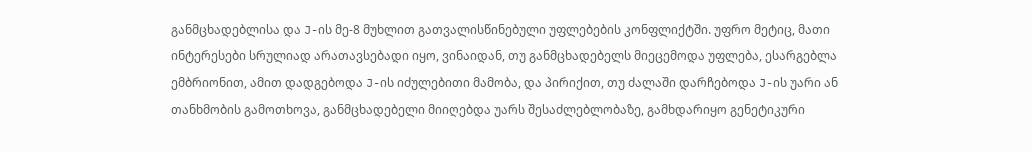განმცხადებლისა და J-ის მე-8 მუხლით გათვალისწინებული უფლებების კონფლიქტში. უფრო მეტიც, მათი ინტერესები სრულიად არათავსებადი იყო, ვინაიდან, თუ განმცხადებელს მიეცემოდა უფლება, ესარგებლა ემბრიონით, ამით დადგებოდა J-ის იძულებითი მამობა, და პირიქით, თუ ძალაში დარჩებოდა J-ის უარი ან თანხმობის გამოთხოვა, განმცხადებელი მიიღებდა უარს შესაძლებლობაზე, გამხდარიყო გენეტიკური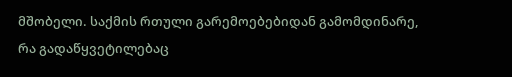მშობელი. საქმის რთული გარემოებებიდან გამომდინარე, რა გადაწყვეტილებაც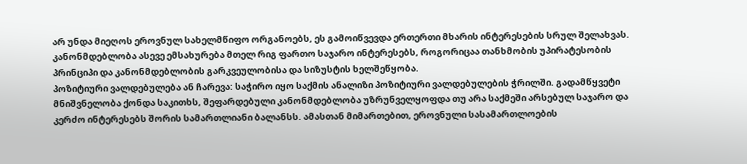არ უნდა მიეღოს ეროვნულ სახელმწიფო ორგანოებს, ეს გამოიწვევდა ერთერთი მხარის ინტერესების სრულ შელახვას. კანონმდებლობა ასევე ემსახურება მთელ რიგ ფართო საჯარო ინტერესებს, როგორიცაა თანხმობის უპირატესობის პრინციპი და კანონმდებლობის გარკვეულობისა და სიზუსტის ხელშეწყობა.
პოზიტიური ვალდებულება ან ჩარევა: საჭირო იყო საქმის ანალიზი პოზიტიური ვალდებულების ჭრილში. გადამწყვეტი მნიშვნელობა ქონდა საკითხს, შეფარდებული კანონმდებლობა უზრუნველყოფდა თუ არა საქმეში არსებულ საჯარო და კერძო ინტერესებს შორის სამართლიანი ბალანსს. ამასთან მიმართებით, ეროვნული სასამართლოების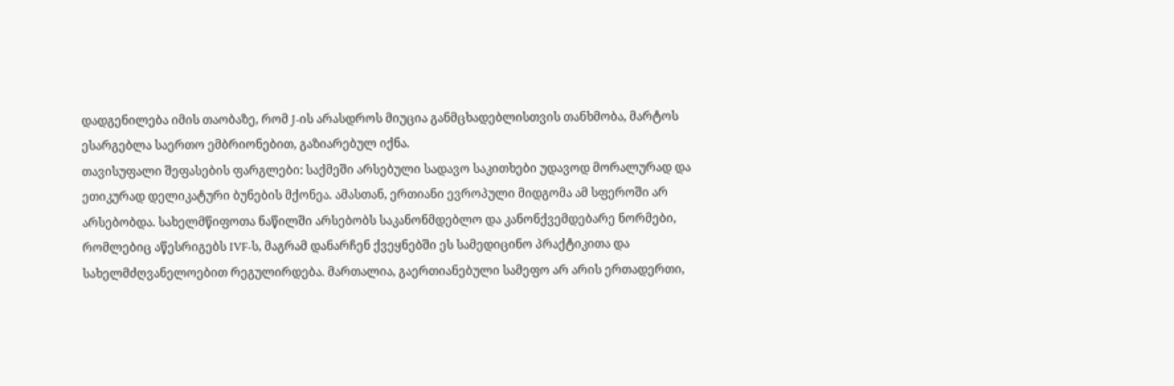დადგენილება იმის თაობაზე, რომ J-ის არასდროს მიუცია განმცხადებლისთვის თანხმობა, მარტოს ესარგებლა საერთო ემბრიონებით, გაზიარებულ იქნა.
თავისუფალი შეფასების ფარგლები: საქმეში არსებული სადავო საკითხები უდავოდ მორალურად და ეთიკურად დელიკატური ბუნების მქონეა. ამასთან, ერთიანი ევროპული მიდგომა ამ სფეროში არ არსებობდა. სახელმწიფოთა ნაწილში არსებობს საკანონმდებლო და კანონქვემდებარე ნორმები, რომლებიც აწესრიგებს IVF-ს, მაგრამ დანარჩენ ქვეყნებში ეს სამედიცინო პრაქტიკითა და სახელმძღვანელოებით რეგულირდება. მართალია, გაერთიანებული სამეფო არ არის ერთადერთი,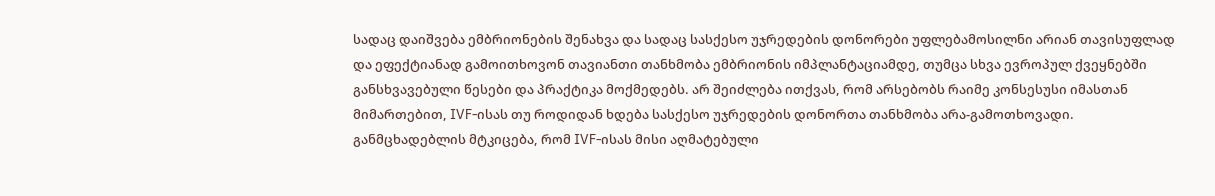სადაც დაიშვება ემბრიონების შენახვა და სადაც სასქესო უჯრედების დონორები უფლებამოსილნი არიან თავისუფლად და ეფექტიანად გამოითხოვონ თავიანთი თანხმობა ემბრიონის იმპლანტაციამდე, თუმცა სხვა ევროპულ ქვეყნებში განსხვავებული წესები და პრაქტიკა მოქმედებს. არ შეიძლება ითქვას, რომ არსებობს რაიმე კონსესუსი იმასთან მიმართებით, IVF-ისას თუ როდიდან ხდება სასქესო უჯრედების დონორთა თანხმობა არა-გამოთხოვადი. განმცხადებლის მტკიცება, რომ IVF-ისას მისი აღმატებული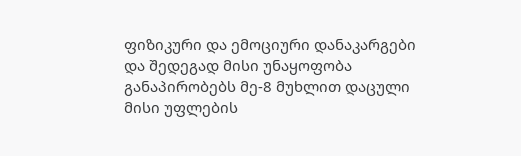ფიზიკური და ემოციური დანაკარგები და შედეგად მისი უნაყოფობა განაპირობებს მე-8 მუხლით დაცული მისი უფლების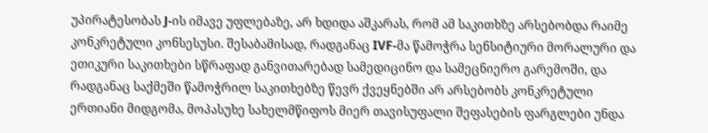უპირატესობას J-ის იმავე უფლებაზე, არ ხდიდა აშკარას, რომ ამ საკითხზე არსებობდა რაიმე კონკრეტული კონსესუსი. შესაბამისად, რადგანაც IVF-მა წამოჭრა სენსიტიური მორალური და ეთიკური საკითხები სწრაფად განვითარებად სამედიცინო და სამეცნიერო გარემოში, და რადგანაც საქმეში წამოჭრილ საკითხებზე წევრ ქვეყნებში არ არსებობს კონკრეტული ერთიანი მიდგომა, მოპასუხე სახელმწიფოს მიერ თავისუფალი შეფასების ფარგლები უნდა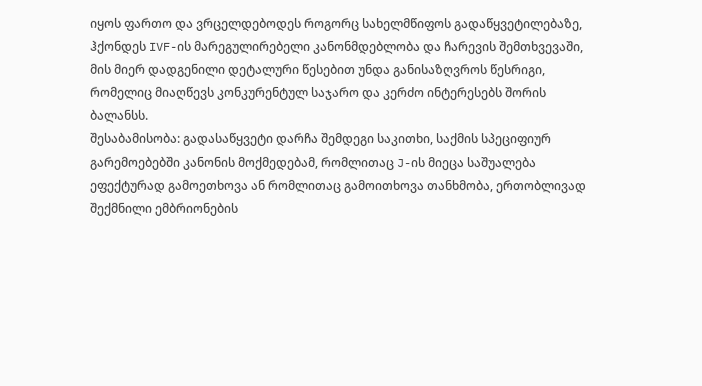იყოს ფართო და ვრცელდებოდეს როგორც სახელმწიფოს გადაწყვეტილებაზე, ჰქონდეს IVF-ის მარეგულირებელი კანონმდებლობა და ჩარევის შემთხვევაში, მის მიერ დადგენილი დეტალური წესებით უნდა განისაზღვროს წესრიგი, რომელიც მიაღწევს კონკურენტულ საჯარო და კერძო ინტერესებს შორის ბალანსს.
შესაბამისობა: გადასაწყვეტი დარჩა შემდეგი საკითხი, საქმის სპეციფიურ გარემოებებში კანონის მოქმედებამ, რომლითაც J-ის მიეცა საშუალება ეფექტურად გამოეთხოვა ან რომლითაც გამოითხოვა თანხმობა, ერთობლივად შექმნილი ემბრიონების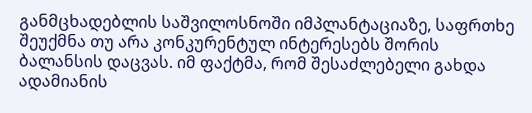განმცხადებლის საშვილოსნოში იმპლანტაციაზე, საფრთხე შეუქმნა თუ არა კონკურენტულ ინტერესებს შორის ბალანსის დაცვას. იმ ფაქტმა, რომ შესაძლებელი გახდა ადამიანის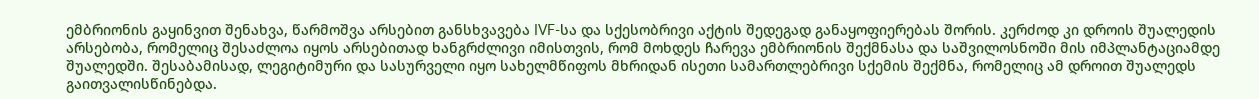ემბრიონის გაყინვით შენახვა, წარმოშვა არსებით განსხვავება IVF-სა და სქესობრივი აქტის შედეგად განაყოფიერებას შორის. კერძოდ კი დროის შუალედის არსებობა, რომელიც შესაძლოა იყოს არსებითად ხანგრძლივი იმისთვის, რომ მოხდეს ჩარევა ემბრიონის შექმნასა და საშვილოსნოში მის იმპლანტაციამდე შუალედში. შესაბამისად, ლეგიტიმური და სასურველი იყო სახელმწიფოს მხრიდან ისეთი სამართლებრივი სქემის შექმნა, რომელიც ამ დროით შუალედს გაითვალისწინებდა.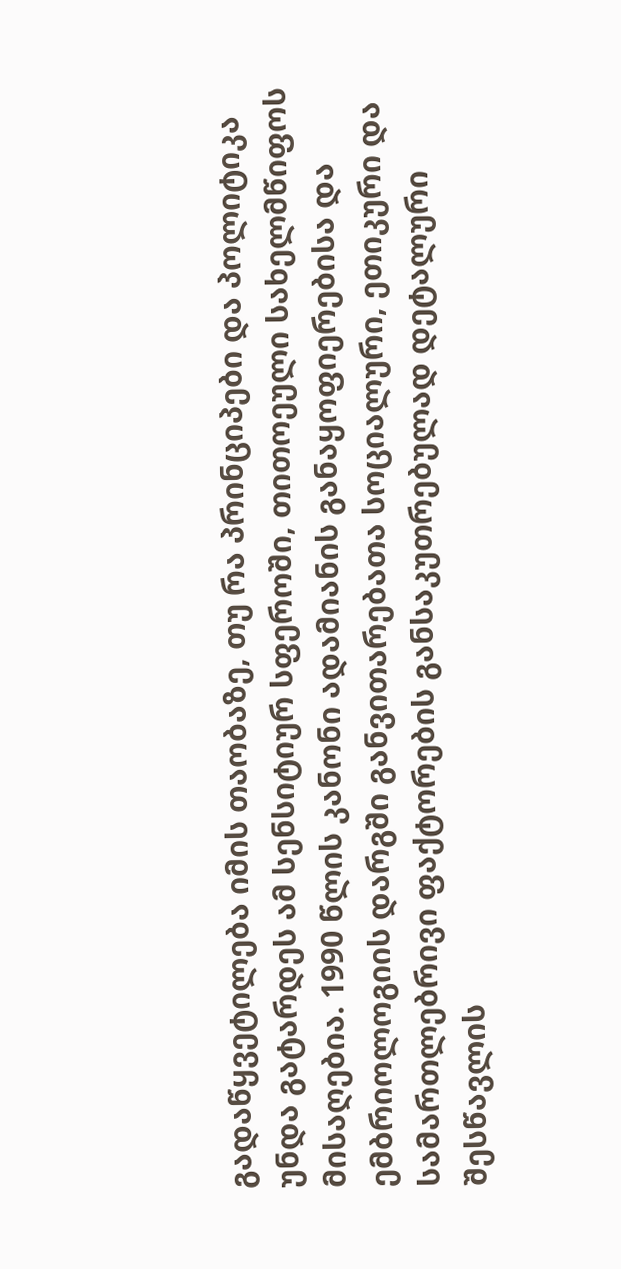გადაწყვეტილება იმის თაობაზე, თუ რა პრინციპები და პოლიტიკა უნდა გატარდეს ამ სენსიტიურ სფეროში, თითოეული სახელმწიფოს მისაღებია. 1990 წლის კანონი ადამიანის განაყოფიერებისა და ემბრიოლოგიის დარგში განვითარებათა სოციალური, ეთიკური და სამართლებრივი ფაქტორების განსაკუთრებულად დეტალური შესწავლის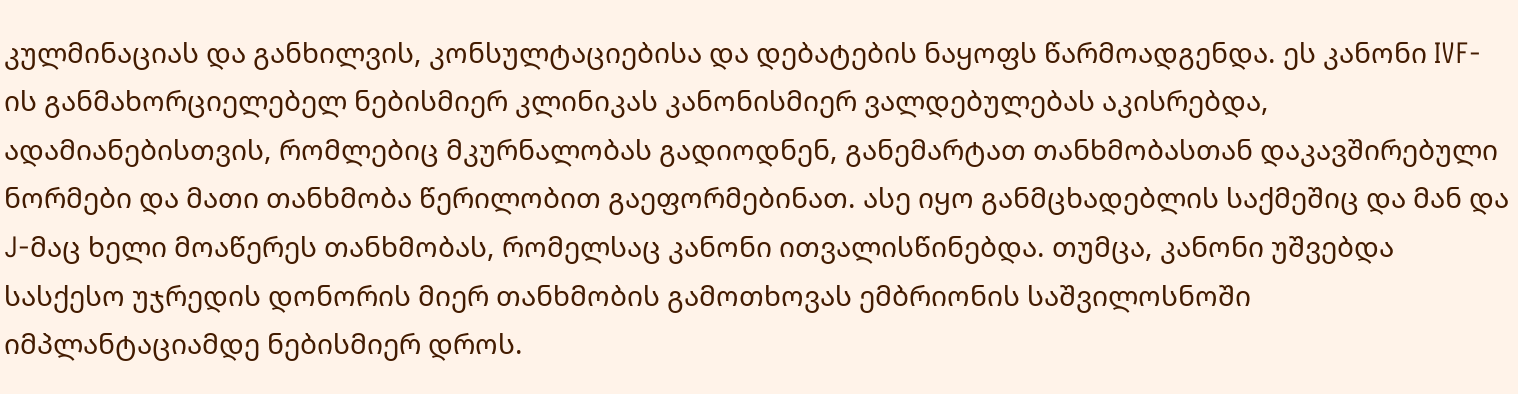კულმინაციას და განხილვის, კონსულტაციებისა და დებატების ნაყოფს წარმოადგენდა. ეს კანონი IVF-ის განმახორციელებელ ნებისმიერ კლინიკას კანონისმიერ ვალდებულებას აკისრებდა, ადამიანებისთვის, რომლებიც მკურნალობას გადიოდნენ, განემარტათ თანხმობასთან დაკავშირებული ნორმები და მათი თანხმობა წერილობით გაეფორმებინათ. ასე იყო განმცხადებლის საქმეშიც და მან და J-მაც ხელი მოაწერეს თანხმობას, რომელსაც კანონი ითვალისწინებდა. თუმცა, კანონი უშვებდა სასქესო უჯრედის დონორის მიერ თანხმობის გამოთხოვას ემბრიონის საშვილოსნოში იმპლანტაციამდე ნებისმიერ დროს.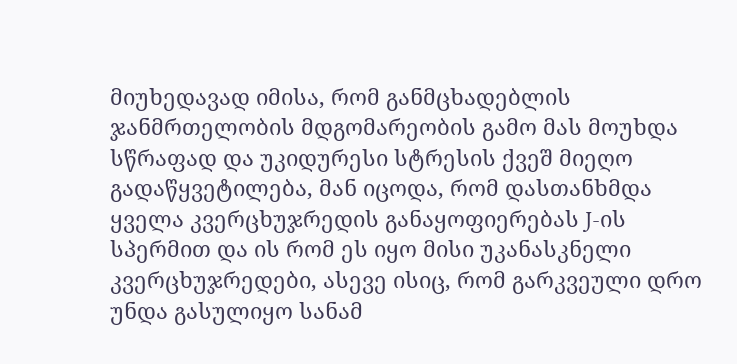მიუხედავად იმისა, რომ განმცხადებლის ჯანმრთელობის მდგომარეობის გამო მას მოუხდა სწრაფად და უკიდურესი სტრესის ქვეშ მიეღო გადაწყვეტილება, მან იცოდა, რომ დასთანხმდა ყველა კვერცხუჯრედის განაყოფიერებას J-ის სპერმით და ის რომ ეს იყო მისი უკანასკნელი კვერცხუჯრედები, ასევე ისიც, რომ გარკვეული დრო უნდა გასულიყო სანამ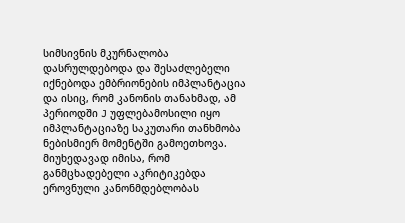სიმსივნის მკურნალობა დასრულდებოდა და შესაძლებელი იქნებოდა ემბრიონების იმპლანტაცია და ისიც, რომ კანონის თანახმად, ამ პერიოდში J უფლებამოსილი იყო იმპლანტაციაზე საკუთარი თანხმობა ნებისმიერ მომენტში გამოეთხოვა. მიუხედავად იმისა, რომ განმცხადებელი აკრიტიკებდა ეროვნული კანონმდებლობას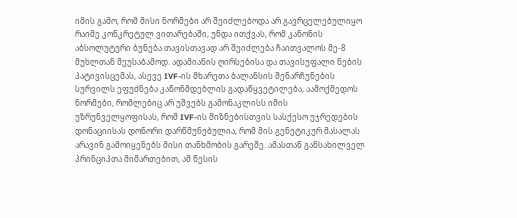იმის გამო, რომ მისი ნორმები არ შეიძლებოდა არ გავრცელებულიყო რაიმე კონკრეტულ ვითარებაში, უნდა ითქვას, რომ კანონის აბსოლუტური ბუნება თავისთავად არ შეიძლება ჩაითვალოს მე-8 მუხლთან შეუსაბამოდ. ადამიანის ღირსებისა და თავისუფალი ნების პატივისცემას, ასევე IVF-ის მხარეთა ბალანსის შენარჩუნების სურვილს ეფუძნება კანონმდებლის გადაწყვეტილება, აამოქმედოს ნორმები, რომლებიც არ უშვებს გამონაკლისს იმის უზრუნველყოფისას, რომ IVF-ის მიზნებისთვის სასქესო უჯრედების დონაციისას დონორი დარწმუნებულია, რომ მის გენეტიკურ მასალას არავინ გამოიყენებს მისი თანხმობის გარეშე. ამასთან განსახილველ პრინციპთა მიმართებით, ამ წესის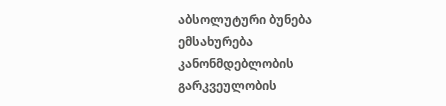აბსოლუტური ბუნება ემსახურება კანონმდებლობის გარკვეულობის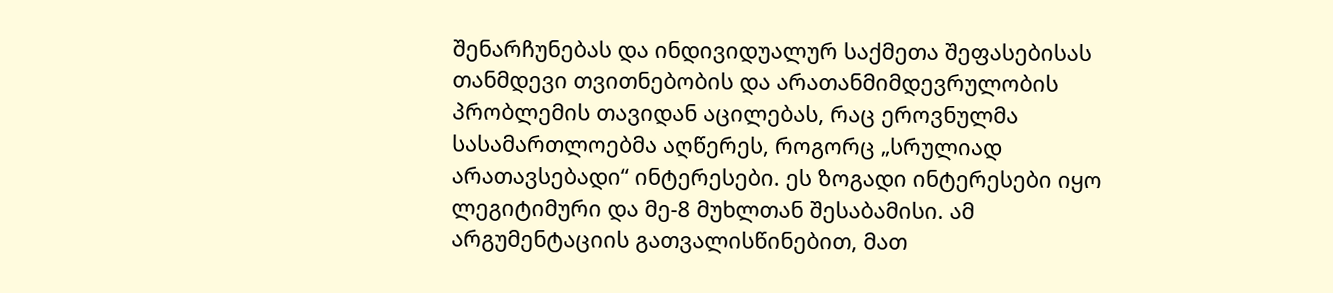შენარჩუნებას და ინდივიდუალურ საქმეთა შეფასებისას თანმდევი თვითნებობის და არათანმიმდევრულობის პრობლემის თავიდან აცილებას, რაც ეროვნულმა სასამართლოებმა აღწერეს, როგორც „სრულიად არათავსებადი“ ინტერესები. ეს ზოგადი ინტერესები იყო ლეგიტიმური და მე-8 მუხლთან შესაბამისი. ამ არგუმენტაციის გათვალისწინებით, მათ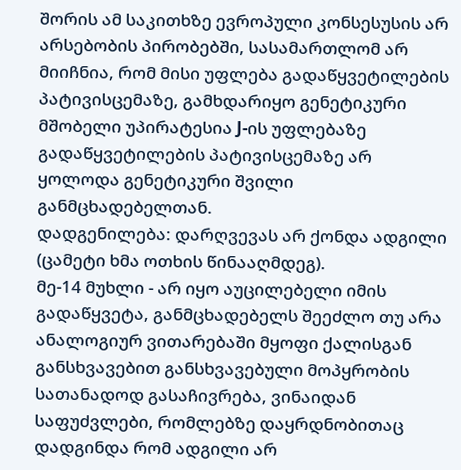შორის ამ საკითხზე ევროპული კონსესუსის არ არსებობის პირობებში, სასამართლომ არ მიიჩნია, რომ მისი უფლება გადაწყვეტილების პატივისცემაზე, გამხდარიყო გენეტიკური მშობელი უპირატესია J-ის უფლებაზე გადაწყვეტილების პატივისცემაზე არ ყოლოდა გენეტიკური შვილი განმცხადებელთან.
დადგენილება: დარღვევას არ ქონდა ადგილი (ცამეტი ხმა ოთხის წინააღმდეგ).
მე-14 მუხლი - არ იყო აუცილებელი იმის გადაწყვეტა, განმცხადებელს შეეძლო თუ არა ანალოგიურ ვითარებაში მყოფი ქალისგან განსხვავებით განსხვავებული მოპყრობის სათანადოდ გასაჩივრება, ვინაიდან საფუძვლები, რომლებზე დაყრდნობითაც დადგინდა რომ ადგილი არ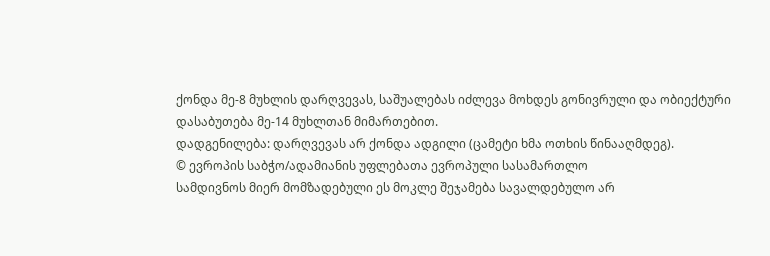ქონდა მე-8 მუხლის დარღვევას, საშუალებას იძლევა მოხდეს გონივრული და ობიექტური დასაბუთება მე-14 მუხლთან მიმართებით.
დადგენილება: დარღვევას არ ქონდა ადგილი (ცამეტი ხმა ოთხის წინააღმდეგ).
© ევროპის საბჭო/ადამიანის უფლებათა ევროპული სასამართლო
სამდივნოს მიერ მომზადებული ეს მოკლე შეჯამება სავალდებულო არ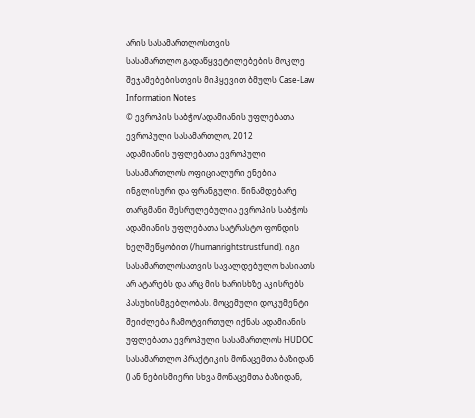არის სასამართლოსთვის
სასამართლო გადაწყვეტილებების მოკლე შეჯამებებისთვის მიჰყევით ბმულს Case-Law Information Notes
© ევროპის საბჭო/ადამიანის უფლებათა ევროპული სასამართლო, 2012
ადამიანის უფლებათა ევროპული სასამართლოს ოფიციალური ენებია ინგლისური და ფრანგული. წინამდებარე თარგმანი შესრულებულია ევროპის საბჭოს ადამიანის უფლებათა სატრასტო ფონდის ხელშეწყობით (/humanrightstrustfund). იგი სასამართლოსათვის სავალდებულო ხასიათს არ ატარებს და არც მის ხარისხზე აკისრებს პასუხისმგებლობას. მოცემული დოკუმენტი შეიძლება ჩამოტვირთულ იქნას ადამიანის უფლებათა ევროპული სასამართლოს HUDOC სასამართლო პრაქტიკის მონაცემთა ბაზიდან () ან ნებისმიერი სხვა მონაცემთა ბაზიდან,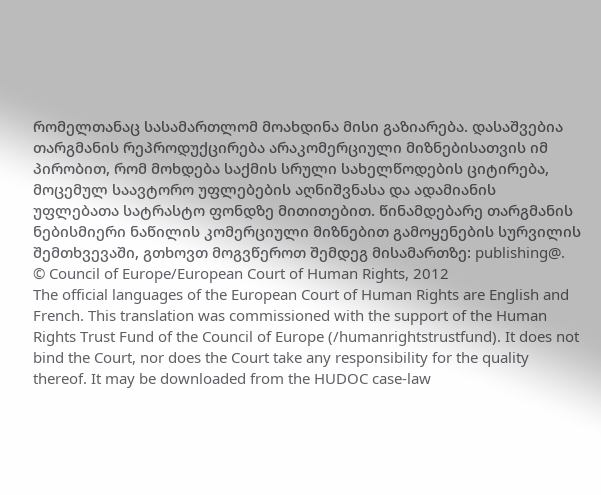რომელთანაც სასამართლომ მოახდინა მისი გაზიარება. დასაშვებია თარგმანის რეპროდუქცირება არაკომერციული მიზნებისათვის იმ პირობით, რომ მოხდება საქმის სრული სახელწოდების ციტირება, მოცემულ საავტორო უფლებების აღნიშვნასა და ადამიანის უფლებათა სატრასტო ფონდზე მითითებით. წინამდებარე თარგმანის ნებისმიერი ნაწილის კომერციული მიზნებით გამოყენების სურვილის შემთხვევაში, გთხოვთ მოგვწეროთ შემდეგ მისამართზე: publishing@.
© Council of Europe/European Court of Human Rights, 2012
The official languages of the European Court of Human Rights are English and French. This translation was commissioned with the support of the Human Rights Trust Fund of the Council of Europe (/humanrightstrustfund). It does not bind the Court, nor does the Court take any responsibility for the quality thereof. It may be downloaded from the HUDOC case-law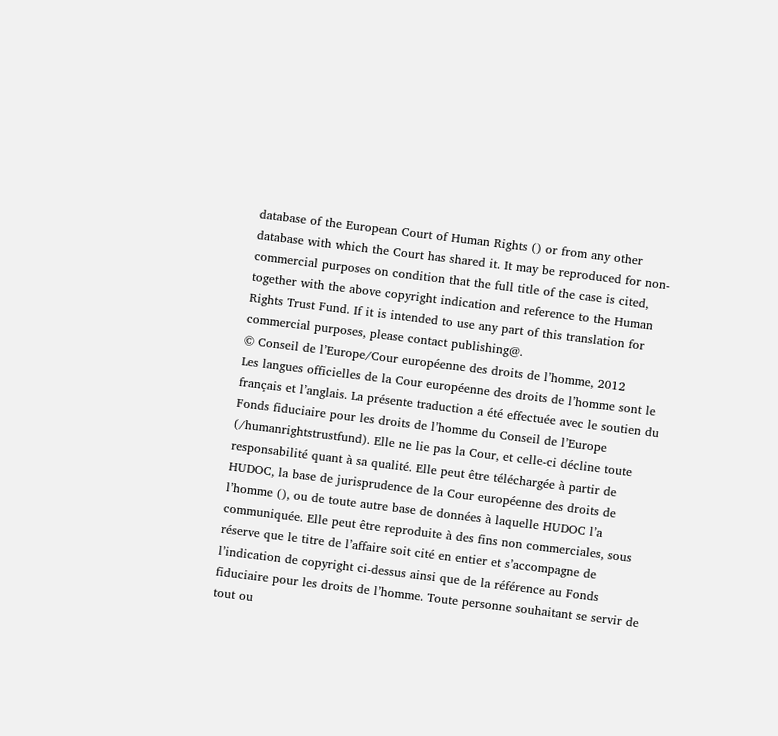database of the European Court of Human Rights () or from any other database with which the Court has shared it. It may be reproduced for non-commercial purposes on condition that the full title of the case is cited, together with the above copyright indication and reference to the Human Rights Trust Fund. If it is intended to use any part of this translation for commercial purposes, please contact publishing@.
© Conseil de l’Europe/Cour européenne des droits de l’homme, 2012
Les langues officielles de la Cour européenne des droits de l’homme sont le français et l’anglais. La présente traduction a été effectuée avec le soutien du Fonds fiduciaire pour les droits de l’homme du Conseil de l’Europe (/humanrightstrustfund). Elle ne lie pas la Cour, et celle-ci décline toute responsabilité quant à sa qualité. Elle peut être téléchargée à partir de HUDOC, la base de jurisprudence de la Cour européenne des droits de l’homme (), ou de toute autre base de données à laquelle HUDOC l’a communiquée. Elle peut être reproduite à des fins non commerciales, sous réserve que le titre de l’affaire soit cité en entier et s’accompagne de l’indication de copyright ci-dessus ainsi que de la référence au Fonds fiduciaire pour les droits de l’homme. Toute personne souhaitant se servir de tout ou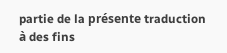partie de la présente traduction à des fins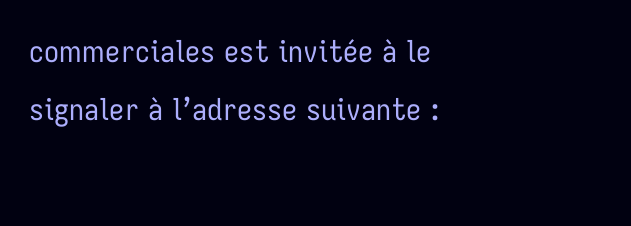commerciales est invitée à le signaler à l’adresse suivante :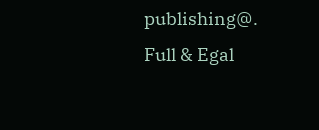publishing@.
Full & Egal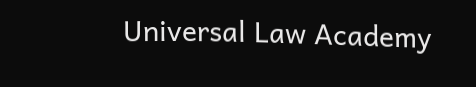Universal Law Academy